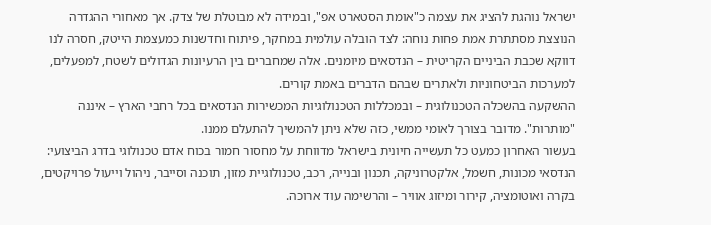ישראל נוהגת להציג את עצמה כ"אומת הסטארט אפ", ובמידה לא מבוטלת של צדק. אך מאחורי ההגדרה הנוצצת מסתתרת אמת פחות נוחה: לצד הובלה עולמית במחקר, פיתוח וחדשנות כמעצמת הייטק, חסרה לנו דווקא שכבת הביניים הקריטית – הנדסאים מיומנים. אלה שמחברים בין הרעיונות הגדולים לשטח, למפעלים, למערכות הביטחוניות ולאתרים שבהם הדברים באמת קורים.
ההשקעה בהשכלה הטכנולוגית – ובמכללות הטכנולוגיות המכשירות הנדסאים בכל רחבי הארץ – איננה "מותרות". מדובר בצורך לאומי ממשי, כזה שלא ניתן להמשיך להתעלם ממנו.
בעשור האחרון כמעט כל תעשייה חיונית בישראל מדווחת על מחסור חמור בכוח אדם טכנולוגי בדרג הביצועי: הנדסאי מכונות, חשמל, אלקטרוניקה, תכנון ובנייה, רכב, טכנולוגיית מזון, תוכנה וסייבר, ניהול וייעול פרויקטים, בקרה ואוטומציה, קירור ומיזוג אוויר – והרשימה עוד ארוכה.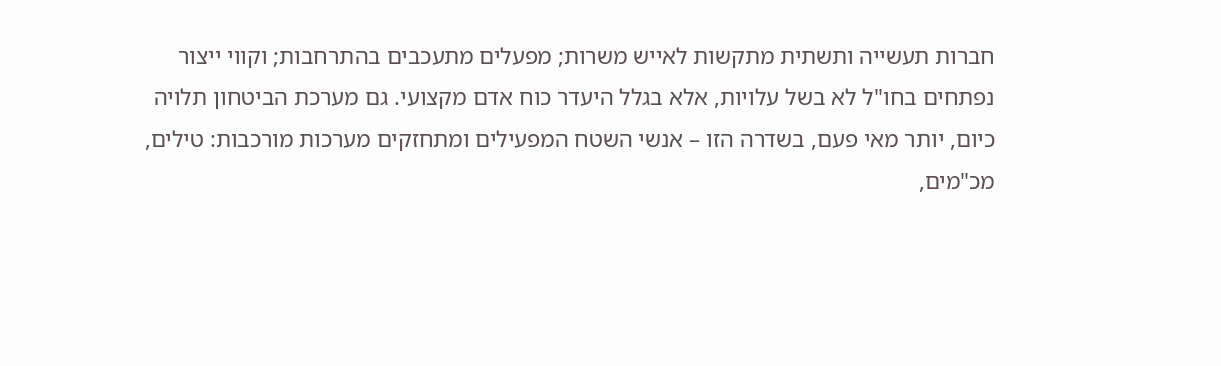חברות תעשייה ותשתית מתקשות לאייש משרות; מפעלים מתעכבים בהתרחבות; וקווי ייצור נפתחים בחו"ל לא בשל עלויות, אלא בגלל היעדר כוח אדם מקצועי. גם מערכת הביטחון תלויה כיום, יותר מאי פעם, בשדרה הזו – אנשי השטח המפעילים ומתחזקים מערכות מורכבות: טילים, מכ"מים,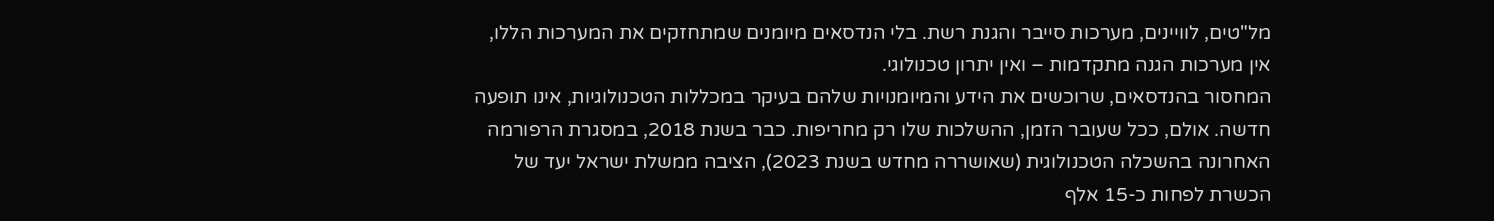מל"טים, לוויינים, מערכות סייבר והגנת רשת. בלי הנדסאים מיומנים שמתחזקים את המערכות הללו, אין מערכות הגנה מתקדמות – ואין יתרון טכנולוגי.
המחסור בהנדסאים, שרוכשים את הידע והמיומנויות שלהם בעיקר במכללות הטכנולוגיות, אינו תופעה חדשה. אולם, ככל שעובר הזמן, ההשלכות שלו רק מחריפות. כבר בשנת 2018, במסגרת הרפורמה האחרונה בהשכלה הטכנולוגית (שאושררה מחדש בשנת 2023), הציבה ממשלת ישראל יעד של הכשרת לפחות כ-15 אלף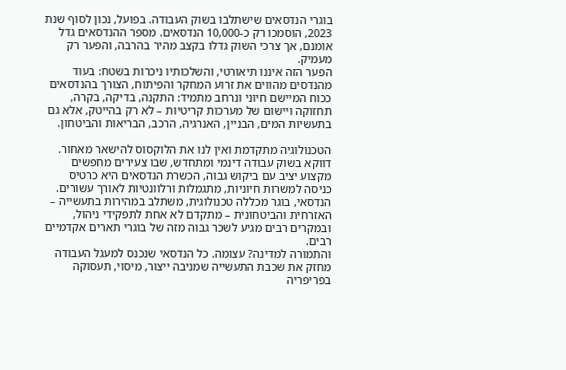בוגרי הנדסאים שישתלבו בשוק העבודה. בפועל, נכון לסוף שנת 2023, הוסמכו רק כ-10,000 הנדסאים. מספר ההנדסאים גדל אומנם, אך צרכי השוק גדלו בקצב מהיר בהרבה, והפער רק מעמיק.
הפער הזה איננו תיאורטי, והשלכותיו ניכרות בשטח: בעוד מהנדסים מהווים את זרוע המחקר והפיתוח, הצורך בהנדסאים ככוח המיישם חיוני ונרחב מתמיד: התקנה, בדיקה, בקרה, תחזוקה ויישום של מערכות קריטיות – לא רק בהייטק, אלא גם בתעשיות המים, הבניין, האנרגיה, הרכב, הבריאות והביטחון.

הטכנולוגיה מתקדמת ואין לנו את הלוקסוס להישאר מאחור. דווקא בשוק עבודה דינמי ומתחדש, שבו צעירים מחפשים מקצוע יציב עם ביקוש גבוה, הכשרת הנדסאים היא כרטיס כניסה למשרות חיוניות, מתגמלות ורלוונטיות לאורך עשורים.
הנדסאי, בוגר מכללה טכנולוגית, משתלב במהירות בתעשייה – האזרחית והביטחונית – מתקדם לא אחת לתפקידי ניהול, ובמקרים רבים מגיע לשכר גבוה מזה של בוגרי תארים אקדמיים רבים.
והתמורה למדינה? עצומה. כל הנדסאי שנכנס למעגל העבודה מחזק את שכבת התעשייה שמניבה ייצור, מיסוי, תעסוקה בפריפריה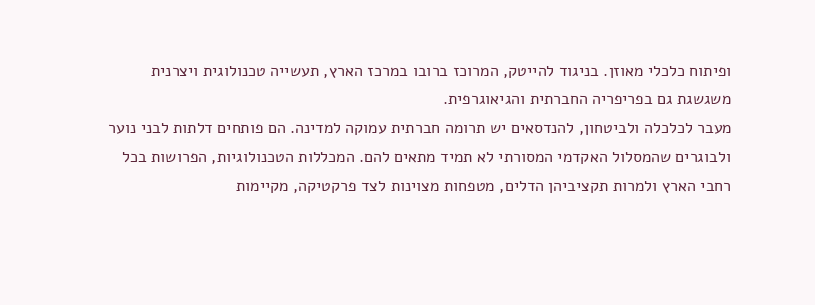ופיתוח כלכלי מאוזן. בניגוד להייטק, המרוכז ברובו במרכז הארץ, תעשייה טכנולוגית ויצרנית משגשגת גם בפריפריה החברתית והגיאוגרפית.
מעבר לכלכלה ולביטחון, להנדסאים יש תרומה חברתית עמוקה למדינה. הם פותחים דלתות לבני נוער ולבוגרים שהמסלול האקדמי המסורתי לא תמיד מתאים להם. המכללות הטכנולוגיות, הפרושות בכל רחבי הארץ ולמרות תקציביהן הדלים, מטפחות מצוינות לצד פרקטיקה, מקיימות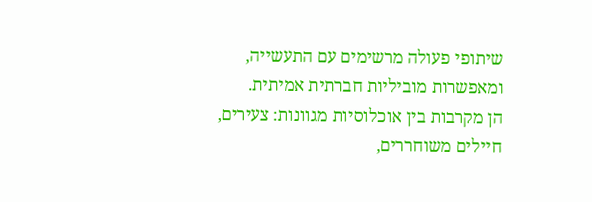שיתופי פעולה מרשימים עם התעשייה, ומאפשרות מוביליות חברתית אמיתית.
הן מקרבות בין אוכלוסיות מגוונות: צעירים, חיילים משוחררים,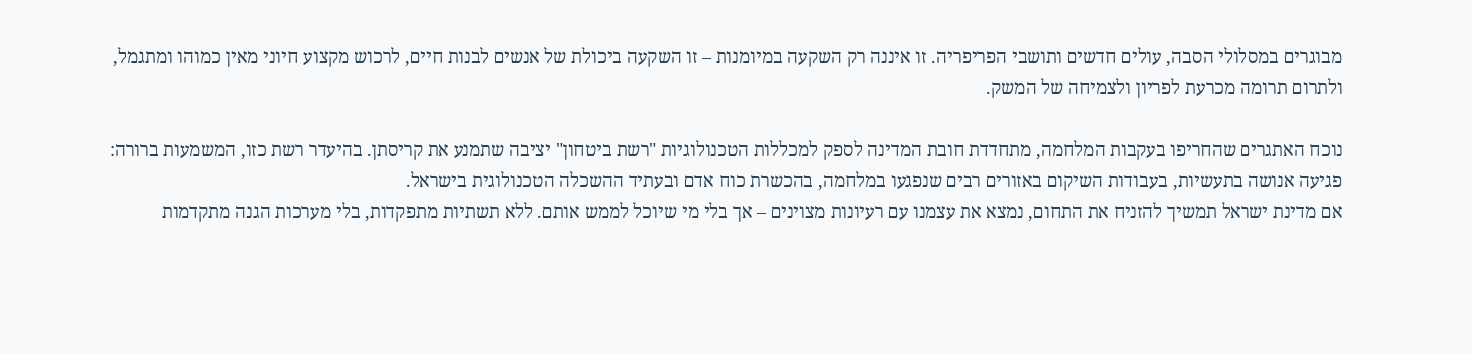מבוגרים במסלולי הסבה, עולים חדשים ותושבי הפריפריה. זו איננה רק השקעה במיומנות – זו השקעה ביכולת של אנשים לבנות חיים, לרכוש מקצוע חיוני מאין כמוהו ומתגמל, ולתרום תרומה מכרעת לפריון ולצמיחה של המשק.

נוכח האתגרים שהחריפו בעקבות המלחמה, מתחדדת חובת המדינה לספק למכללות הטכנולוגיות "רשת ביטחון" יציבה שתמנע את קריסתן. בהיעדר רשת כזו, המשמעות ברורה: פגיעה אנושה בתעשיות, בעבודות השיקום באזורים רבים שנפגעו במלחמה, בהכשרת כוח אדם ובעתיד ההשכלה הטכנולוגית בישראל.
אם מדינת ישראל תמשיך להזניח את התחום, נמצא את עצמנו עם רעיונות מצוינים – אך בלי מי שיוכל לממש אותם. ללא תשתיות מתפקדות, בלי מערכות הגנה מתקדמות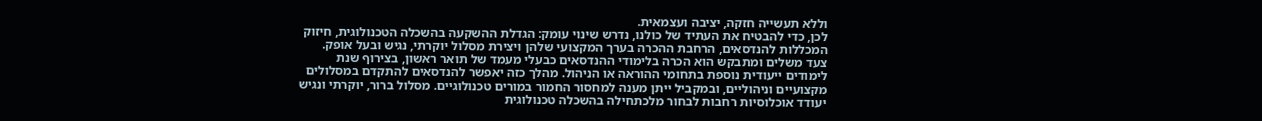וללא תעשייה חזקה, יציבה ועצמאית.
לכן, כדי להבטיח את העתיד של כולנו, נדרש שינוי עומק: הגדלת ההשקעה בהשכלה הטכנולוגית, חיזוק המכללות להנדסאים, הרחבת ההכרה בערך המקצועי שלהן ויצירת מסלול יוקרתי, נגיש ובעל אופק.
צעד משלים ומתבקש הוא הכרה בלימודי ההנדסאים כבעלי מעמד של תואר ראשון, בצירוף שנת לימודים ייעודית נוספת בתחומי ההוראה או הניהול. מהלך כזה יאפשר להנדסאים להתקדם במסלולים מקצועיים וניהוליים, ובמקביל ייתן מענה למחסור החמור במורים טכנולוגיים. מסלול ברור, יוקרתי ונגיש יעודד אוכלוסיות רחבות לבחור מלכתחילה בהשכלה טכנולוגית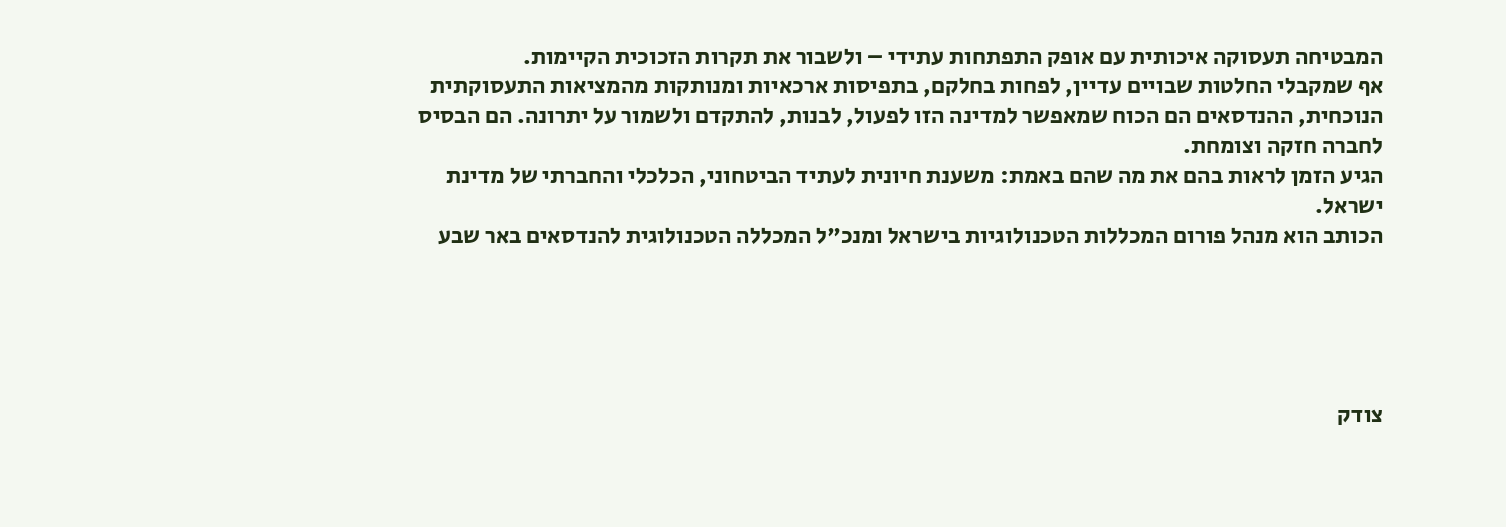המבטיחה תעסוקה איכותית עם אופק התפתחות עתידי – ולשבור את תקרות הזכוכית הקיימות.
אף שמקבלי החלטות שבויים עדיין, לפחות בחלקם, בתפיסות ארכאיות ומנותקות מהמציאות התעסוקתית הנוכחית, ההנדסאים הם הכוח שמאפשר למדינה הזו לפעול, לבנות, להתקדם ולשמור על יתרונה. הם הבסיס לחברה חזקה וצומחת.
הגיע הזמן לראות בהם את מה שהם באמת: משענת חיונית לעתיד הביטחוני, הכלכלי והחברתי של מדינת ישראל.
הכותב הוא מנהל פורום המכללות הטכנולוגיות בישראל ומנכ"ל המכללה הטכנולוגית להנדסאים באר שבע





צודק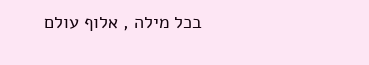בכל מילה , אלוף עולם